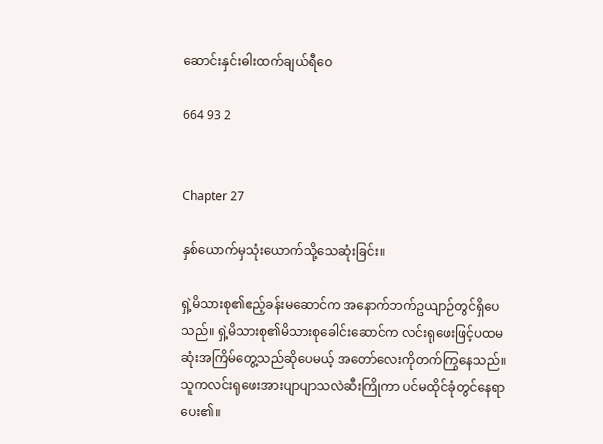ဆောင်းနှင်းဓါးထက်ချယ်ရီဝေ

664 93 2


Chapter 27

နှစ်ယောက်မှသုံးယောက်သို့သေဆုံးခြင်း။

ရှဲ့မိသားစု၏ဧည့်ခန်းမဆောင်က အနောက်ဘက်ဥယျာဉ်တွင်ရှိပေသည်။ ရှဲ့မိသားစု၏မိသားစုခေါင်းဆောင်က လင်းရုဖေးဖြင့်ပထမဆုံးအကြိမ်တွေ့သည်ဆိုပေမယ့် အတော်လေးကိုတက်ကြွနေသည်။ သူကလင်းရုဖေးအားပျာပျာသလဲဆီးကြိုကာ ပင်မထိုင်ခုံတွင်နေရာပေး၏။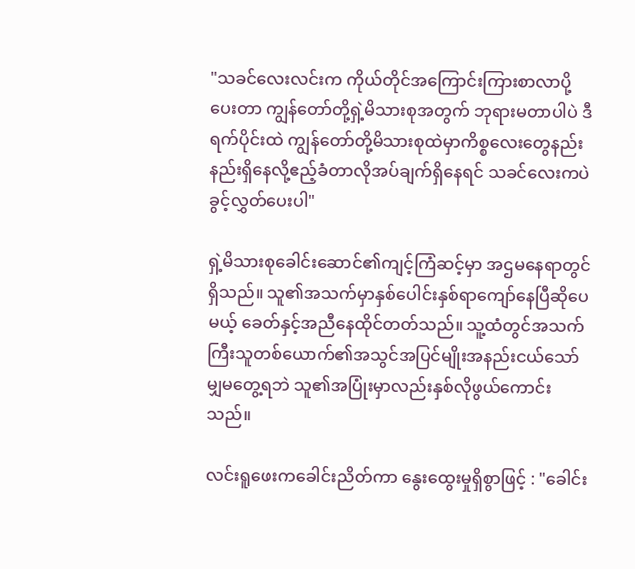"သခင်လေးလင်းက ကိုယ်တိုင်အကြောင်းကြားစာလာပို့ပေးတာ ကျွန်တော်တို့ရှဲ့မိသားစုအတွက် ဘုရားမတာပါပဲ ဒီရက်ပိုင်းထဲ ကျွန်တော်တို့မိသားစုထဲမှာကိစ္စလေးတွေနည်းနည်းရှိနေလို့ဧည့်ခံတာလိုအပ်ချက်ရှိနေရင် သခင်လေးကပဲခွင့်လွှတ်ပေးပါ"

ရှဲ့မိသားစုခေါင်းဆောင်၏ကျင့်ကြံဆင့်မှာ အဌမနေရာတွင်ရှိသည်။ သူ၏အသက်မှာနှစ်ပေါင်းနှစ်ရာကျော်နေပြီဆိုပေမယ့် ခေတ်နှင့်အညီနေထိုင်တတ်သည်။ သူ့ထံတွင်အသက်ကြီးသူတစ်ယောက်၏အသွင်အပြင်မျိုးအနည်းငယ်သော်မျှမတွေ့ရဘဲ သူ၏အပြုံးမှာလည်းနှစ်လိုဖွယ်ကောင်းသည်။

လင်းရူဖေးကခေါင်းညိတ်ကာ နွေးထွေးမှုရှိစွာဖြင့် : "ခေါင်း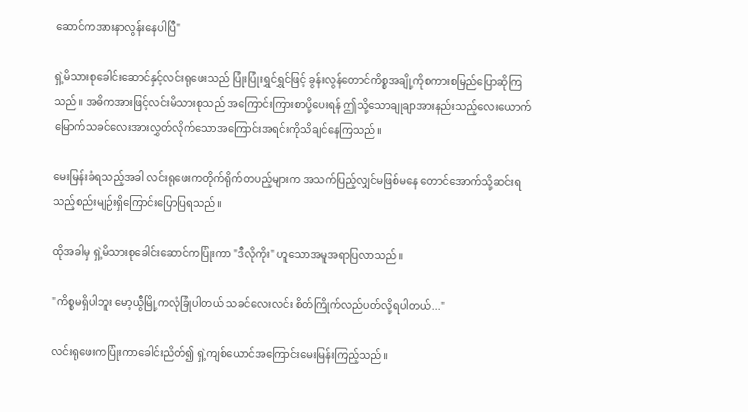ဆောင်ကအားနာလွန်းနေပါပြီ"

ရှဲ့မိသားစုခေါင်းဆောင်နှင့်လင်းရုဖေးသည် ပြုံးပြုံးရွှင်ရွှင်ဖြင့် ခွန်းလွန်တောင်ကိစ္စအချို့ကိုစကားစမြည်ပြောဆိုကြသည်။ အဓိကအားဖြင့်လင်းမိသားစုသည် အကြောင်းကြားစာပို့ပေးရန် ဤသို့သောချုချာအားနည်းသည့်လေးယောက်မြောက်သခင်လေးအားလွှတ်လိုက်သောအကြောင်းအရင်းကိုသိချင်နေကြသည်။

မေးမြန်းခံရသည့်အခါ လင်းရုဖေးကတိုက်ရိုက်တပည့်များက အသက်ပြည့်လျှင်မဖြစ်မနေ တောင်အောက်သို့ဆင်းရသည့်စည်းမျဉ်းရှိကြောင်းပြောပြရသည်။

ထိုအခါမှ ရှဲ့မိသားစုခေါင်းဆောင်ကပြုံးကာ "ဒီလိုကိုး" ဟူသောအမူအရာပြလာသည်။

"ကိစ္စမရှိပါဘူး မော့ယွီမြို့ကလုံခြုံပါတယ် သခင်လေးလင်း စိတ်ကြိုက်လည်ပတ်လို့ရပါတယ်..."

လင်းရုဖေးကပြုံးကာခေါင်းညိတ်၍ ရှဲ့ကျစ်ယောင်အကြောင်းမေးမြန်းကြည့်သည်။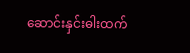ဆောင်းနှင်းဓါးထက်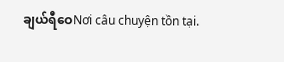ချယ်ရီဝေNơi câu chuyện tồn tại.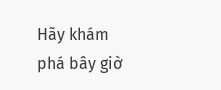Hãy khám phá bây giờ